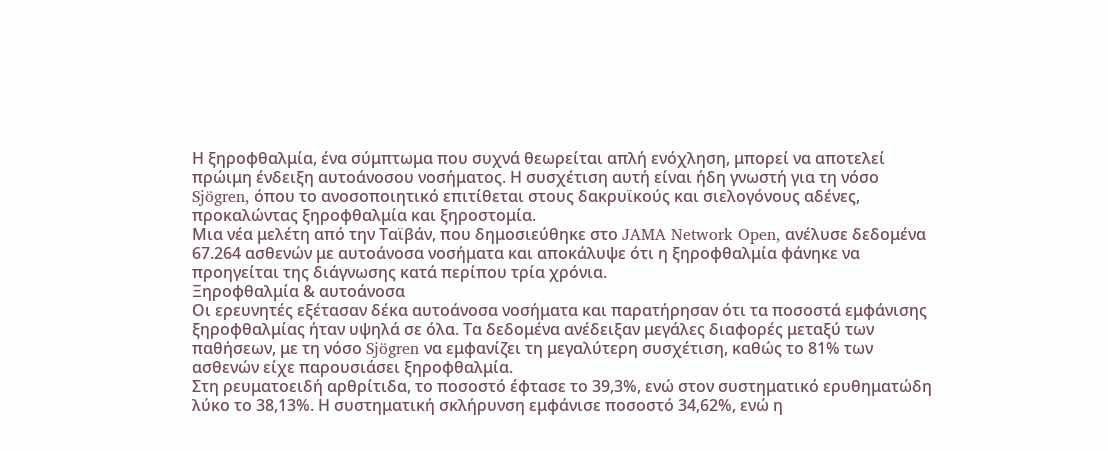Η ξηροφθαλμία, ένα σύμπτωμα που συχνά θεωρείται απλή ενόχληση, μπορεί να αποτελεί πρώιμη ένδειξη αυτοάνοσου νοσήματος. Η συσχέτιση αυτή είναι ήδη γνωστή για τη νόσο Sjögren, όπου το ανοσοποιητικό επιτίθεται στους δακρυϊκούς και σιελογόνους αδένες, προκαλώντας ξηροφθαλμία και ξηροστομία.
Μια νέα μελέτη από την Ταϊβάν, που δημοσιεύθηκε στο JAMA Network Open, ανέλυσε δεδομένα 67.264 ασθενών με αυτοάνοσα νοσήματα και αποκάλυψε ότι η ξηροφθαλμία φάνηκε να προηγείται της διάγνωσης κατά περίπου τρία χρόνια.
Ξηροφθαλμία & αυτοάνοσα
Οι ερευνητές εξέτασαν δέκα αυτοάνοσα νοσήματα και παρατήρησαν ότι τα ποσοστά εμφάνισης ξηροφθαλμίας ήταν υψηλά σε όλα. Τα δεδομένα ανέδειξαν μεγάλες διαφορές μεταξύ των παθήσεων, με τη νόσο Sjögren να εμφανίζει τη μεγαλύτερη συσχέτιση, καθώς το 81% των ασθενών είχε παρουσιάσει ξηροφθαλμία.
Στη ρευματοειδή αρθρίτιδα, το ποσοστό έφτασε το 39,3%, ενώ στον συστηματικό ερυθηματώδη λύκο το 38,13%. Η συστηματική σκλήρυνση εμφάνισε ποσοστό 34,62%, ενώ η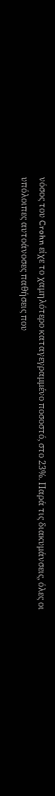νόσος του Crohn είχε το χαμηλότερο καταγεγραμμένο ποσοστό, στο 23%. Παρά τις διακυμάνσεις, όλες οι υπόλοιπες αυτοάνοσες παθήσεις που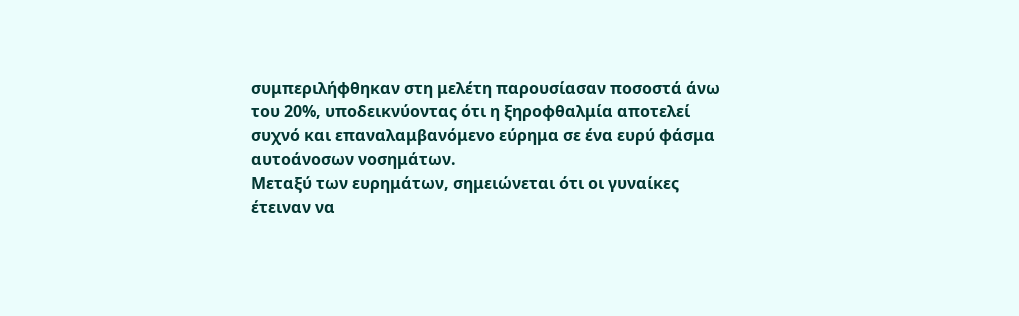συμπεριλήφθηκαν στη μελέτη παρουσίασαν ποσοστά άνω του 20%, υποδεικνύοντας ότι η ξηροφθαλμία αποτελεί συχνό και επαναλαμβανόμενο εύρημα σε ένα ευρύ φάσμα αυτοάνοσων νοσημάτων.
Μεταξύ των ευρημάτων, σημειώνεται ότι οι γυναίκες έτειναν να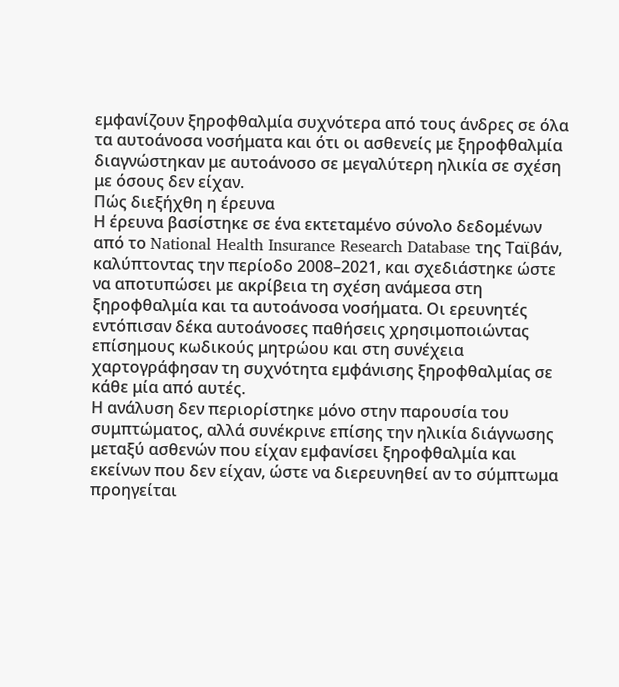εμφανίζουν ξηροφθαλμία συχνότερα από τους άνδρες σε όλα τα αυτοάνοσα νοσήματα και ότι οι ασθενείς με ξηροφθαλμία διαγνώστηκαν με αυτοάνοσο σε μεγαλύτερη ηλικία σε σχέση με όσους δεν είχαν.
Πώς διεξήχθη η έρευνα
Η έρευνα βασίστηκε σε ένα εκτεταμένο σύνολο δεδομένων από το National Health Insurance Research Database της Ταϊβάν, καλύπτοντας την περίοδο 2008–2021, και σχεδιάστηκε ώστε να αποτυπώσει με ακρίβεια τη σχέση ανάμεσα στη ξηροφθαλμία και τα αυτοάνοσα νοσήματα. Οι ερευνητές εντόπισαν δέκα αυτοάνοσες παθήσεις χρησιμοποιώντας επίσημους κωδικούς μητρώου και στη συνέχεια χαρτογράφησαν τη συχνότητα εμφάνισης ξηροφθαλμίας σε κάθε μία από αυτές.
Η ανάλυση δεν περιορίστηκε μόνο στην παρουσία του συμπτώματος, αλλά συνέκρινε επίσης την ηλικία διάγνωσης μεταξύ ασθενών που είχαν εμφανίσει ξηροφθαλμία και εκείνων που δεν είχαν, ώστε να διερευνηθεί αν το σύμπτωμα προηγείται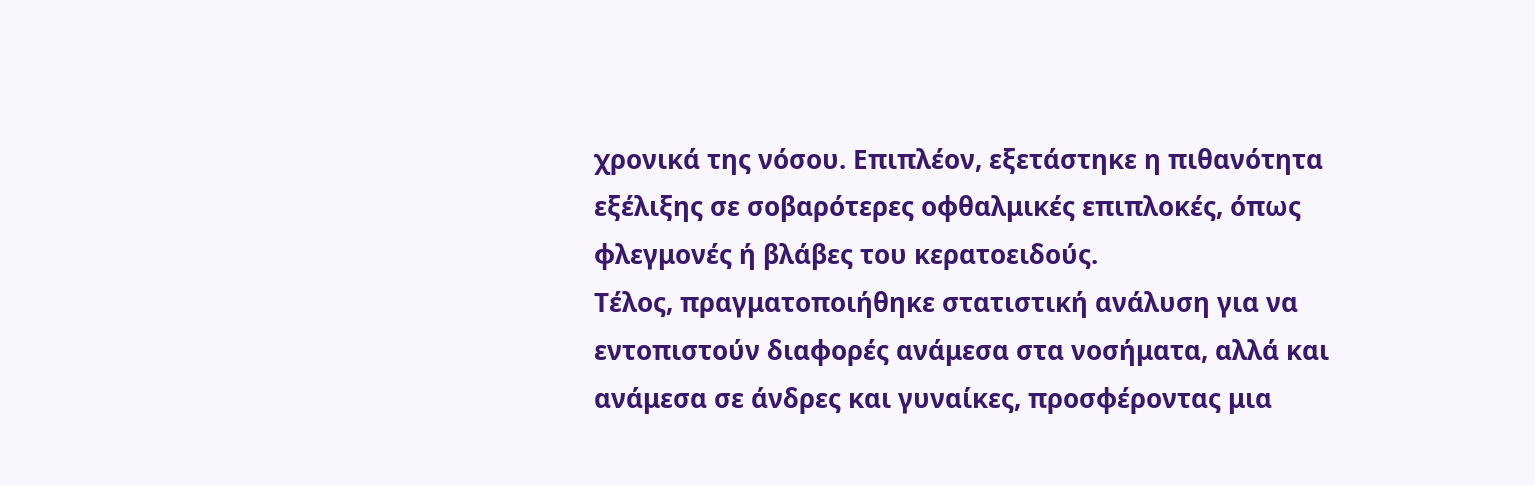χρονικά της νόσου. Επιπλέον, εξετάστηκε η πιθανότητα εξέλιξης σε σοβαρότερες οφθαλμικές επιπλοκές, όπως φλεγμονές ή βλάβες του κερατοειδούς.
Τέλος, πραγματοποιήθηκε στατιστική ανάλυση για να εντοπιστούν διαφορές ανάμεσα στα νοσήματα, αλλά και ανάμεσα σε άνδρες και γυναίκες, προσφέροντας μια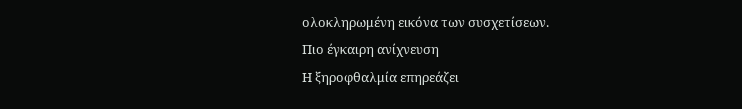ολοκληρωμένη εικόνα των συσχετίσεων.
Πιο έγκαιρη ανίχνευση
Η ξηροφθαλμία επηρεάζει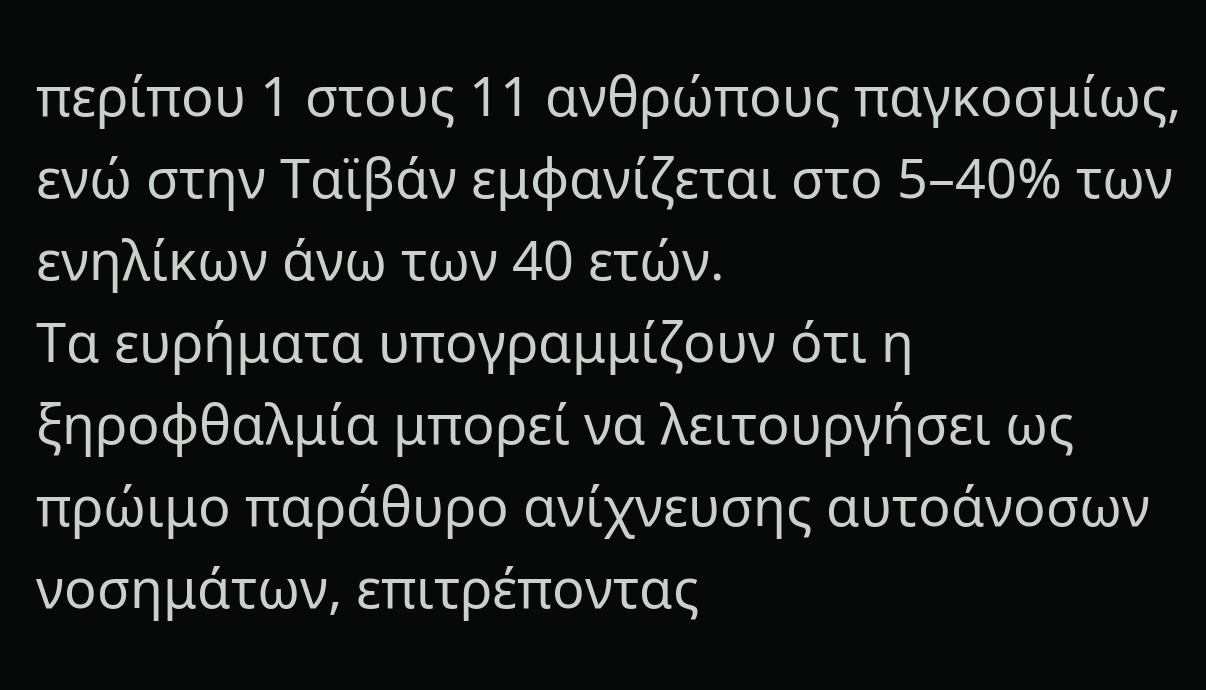περίπου 1 στους 11 ανθρώπους παγκοσμίως, ενώ στην Ταϊβάν εμφανίζεται στο 5–40% των ενηλίκων άνω των 40 ετών.
Τα ευρήματα υπογραμμίζουν ότι η ξηροφθαλμία μπορεί να λειτουργήσει ως πρώιμο παράθυρο ανίχνευσης αυτοάνοσων νοσημάτων, επιτρέποντας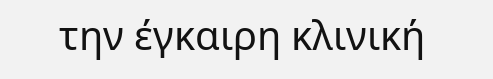την έγκαιρη κλινική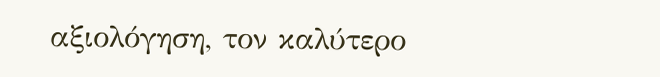αξιολόγηση, τον καλύτερο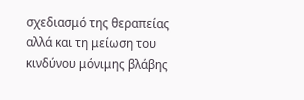σχεδιασμό της θεραπείας αλλά και τη μείωση του κινδύνου μόνιμης βλάβης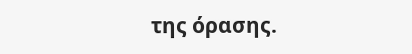της όρασης.